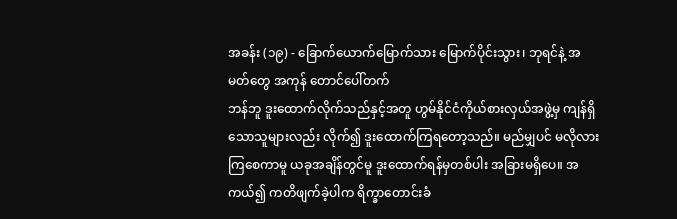အခန်း (၁၉) - ခြောက်ယောက်မြောက်သား မြောက်ပိုင်းသွား၊ ဘုရင်နဲ့ အမတ်တွေ အကုန် တောင်ပေါ်တက်
ဘန်ဘူ ဒူးထောက်လိုက်သည်နှင့်အတူ ဟွမ်နိုင်ငံကိုယ်စားလှယ်အဖွဲ့မှ ကျန်ရှိသောသူများလည်း လိုက်၍ ဒူးထောက်ကြရတော့သည်။ မည်မျှပင် မလိုလားကြစေကာမူ ယခုအချိန်တွင်မူ ဒူးထောက်ရန်မှတစ်ပါး အခြားမရှိပေ။ အကယ်၍ ကတိဖျက်ခဲ့ပါက ရိက္ခာတောင်းခံ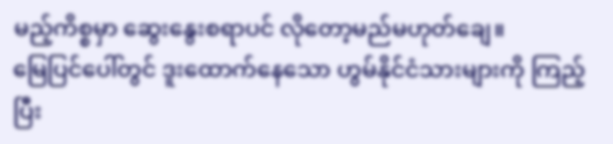မည့်ကိစ္စမှာ ဆွေးနွေးစရာပင် လိုတော့မည်မဟုတ်ချေ။
မြေပြင်ပေါ်တွင် ဒူးထောက်နေသော ဟွမ်နိုင်ငံသားများကို ကြည့်ပြီး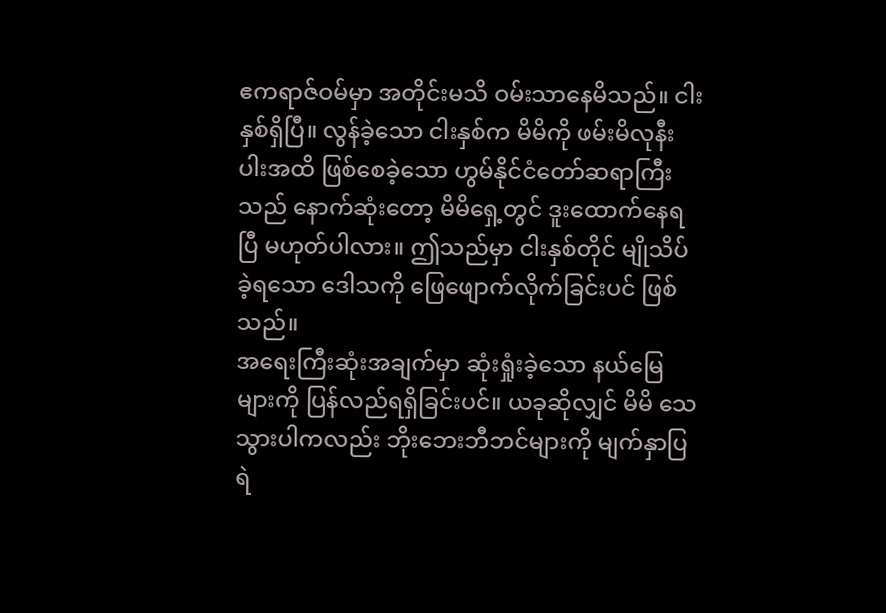ဧကရာဇ်ဝမ်မှာ အတိုင်းမသိ ဝမ်းသာနေမိသည်။ ငါးနှစ်ရှိပြီ။ လွန်ခဲ့သော ငါးနှစ်က မိမိကို ဖမ်းမိလုနီးပါးအထိ ဖြစ်စေခဲ့သော ဟွမ်နိုင်ငံတော်ဆရာကြီးသည် နောက်ဆုံးတော့ မိမိရှေ့တွင် ဒူးထောက်နေရပြီ မဟုတ်ပါလား။ ဤသည်မှာ ငါးနှစ်တိုင် မျိုသိပ်ခဲ့ရသော ဒေါသကို ဖြေဖျောက်လိုက်ခြင်းပင် ဖြစ်သည်။
အရေးကြီးဆုံးအချက်မှာ ဆုံးရှုံးခဲ့သော နယ်မြေများကို ပြန်လည်ရရှိခြင်းပင်။ ယခုဆိုလျှင် မိမိ သေသွားပါကလည်း ဘိုးဘေးဘီဘင်များကို မျက်နှာပြရဲ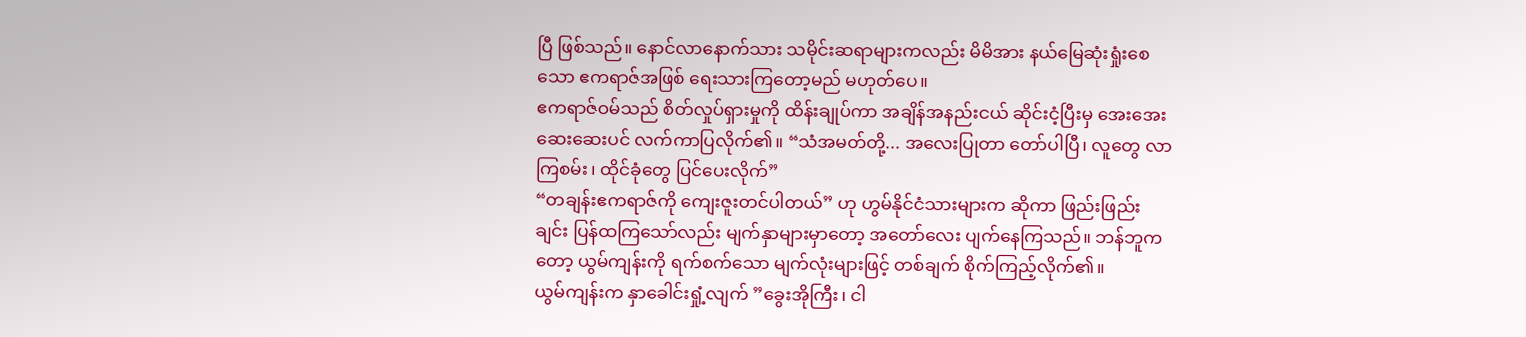ပြီ ဖြစ်သည်။ နောင်လာနောက်သား သမိုင်းဆရာများကလည်း မိမိအား နယ်မြေဆုံးရှုံးစေသော ဧကရာဇ်အဖြစ် ရေးသားကြတော့မည် မဟုတ်ပေ။
ဧကရာဇ်ဝမ်သည် စိတ်လှုပ်ရှားမှုကို ထိန်းချုပ်ကာ အချိန်အနည်းငယ် ဆိုင်းငံ့ပြီးမှ အေးအေးဆေးဆေးပင် လက်ကာပြလိုက်၏။ “သံအမတ်တို့... အလေးပြုတာ တော်ပါပြီ၊ လူတွေ လာကြစမ်း၊ ထိုင်ခုံတွေ ပြင်ပေးလိုက်”
“တချန်းဧကရာဇ်ကို ကျေးဇူးတင်ပါတယ်” ဟု ဟွမ်နိုင်ငံသားများက ဆိုကာ ဖြည်းဖြည်းချင်း ပြန်ထကြသော်လည်း မျက်နှာများမှာတော့ အတော်လေး ပျက်နေကြသည်။ ဘန်ဘူကတော့ ယွမ်ကျန်းကို ရက်စက်သော မျက်လုံးများဖြင့် တစ်ချက် စိုက်ကြည့်လိုက်၏။
ယွမ်ကျန်းက နှာခေါင်းရှုံ့လျက် ”ခွေးအိုကြီး၊ ငါ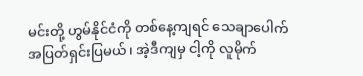မင်းတို့ ဟွမ်နိုင်ငံကို တစ်နေ့ကျရင် သေချာပေါက် အပြတ်ရှင်းပြမယ်၊ အဲ့ဒီကျမှ ငါ့ကို လူမိုက်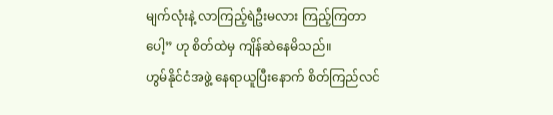မျက်လုံးနဲ့ လာကြည့်ရဲဦးမလား ကြည့်ကြတာပေါ့” ဟု စိတ်ထဲမှ ကျိန်ဆဲနေမိသည်။
ဟွမ်နိုင်ငံအဖွဲ့ နေရာယူပြီးနောက် စိတ်ကြည်လင်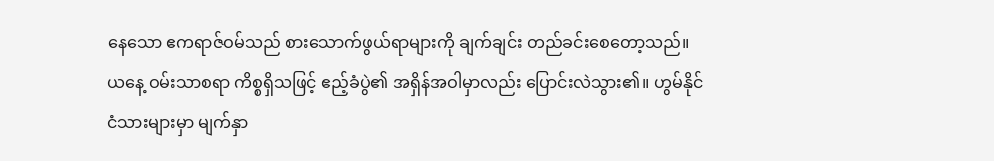နေသော ဧကရာဇ်ဝမ်သည် စားသောက်ဖွယ်ရာများကို ချက်ချင်း တည်ခင်းစေတော့သည်။ ယနေ့ ဝမ်းသာစရာ ကိစ္စရှိသဖြင့် ဧည့်ခံပွဲ၏ အရှိန်အဝါမှာလည်း ပြောင်းလဲသွား၏။ ဟွမ်နိုင်ငံသားများမှာ မျက်နှာ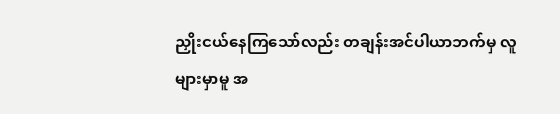ညှိုးငယ်နေကြသော်လည်း တချန်းအင်ပါယာဘက်မှ လူများမှာမူ အ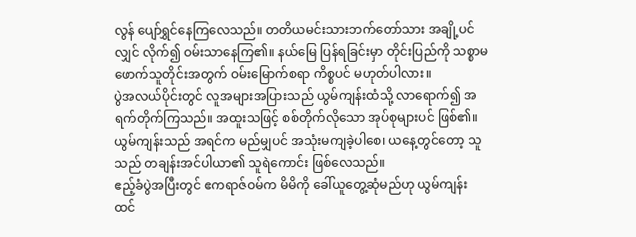လွန် ပျော်ရွှင်နေကြလေသည်။ တတိယမင်းသားဘက်တော်သား အချို့ပင်လျှင် လိုက်၍ ဝမ်းသာနေကြ၏။ နယ်မြေ ပြန်ရခြင်းမှာ တိုင်းပြည်ကို သစ္စာမဖောက်သူတိုင်းအတွက် ဝမ်းမြောက်စရာ ကိစ္စပင် မဟုတ်ပါလား။
ပွဲအလယ်ပိုင်းတွင် လူအများအပြားသည် ယွမ်ကျန်းထံသို့ လာရောက်၍ အရက်တိုက်ကြသည်။ အထူးသဖြင့် စစ်တိုက်လိုသော အုပ်စုများပင် ဖြစ်၏။ ယွမ်ကျန်းသည် အရင်က မည်မျှပင် အသုံးမကျခဲ့ပါစေ၊ ယနေ့တွင်တော့ သူသည် တချန်းအင်ပါယာ၏ သူရဲကောင်း ဖြစ်လေသည်။
ဧည့်ခံပွဲအပြီးတွင် ဧကရာဇ်ဝမ်က မိမိကို ခေါ်ယူတွေ့ဆုံမည်ဟု ယွမ်ကျန်း ထင်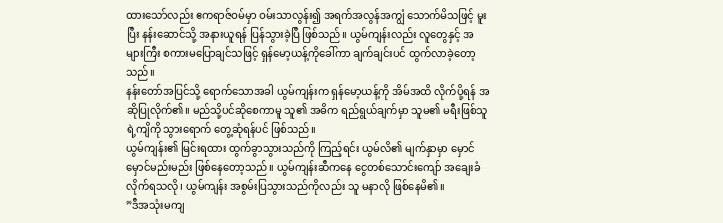ထားသော်လည်း ဧကရာဇ်ဝမ်မှာ ဝမ်းသာလွန်း၍ အရက်အလွန်အကျွံ သောက်မိသဖြင့် မူးပြီး နန်းဆောင်သို့ အနားယူရန် ပြန်သွားခဲ့ပြီ ဖြစ်သည်။ ယွမ်ကျန်းလည်း လူတွေနှင့် အများကြီး စကားမပြောချင်သဖြင့် ရှန်မော့ယန့်ကိုခေါ်ကာ ချက်ချင်းပင် ထွက်လာခဲ့တော့သည်။
နန်းတော်အပြင်သို့ ရောက်သောအခါ ယွမ်ကျန်းက ရှန်မော့ယန့်ကို အိမ်အထိ လိုက်ပို့ရန် အဆိုပြုလိုက်၏။ မည်သို့ပင်ဆိုစေကာမူ သူ၏ အဓိက ရည်ရွယ်ချက်မှာ သူမ၏ မရီးဖြစ်သူ ရဲ့ကျိကို သွားရောက် တွေ့ဆုံရန်ပင် ဖြစ်သည်။
ယွမ်ကျန်း၏ မြင်းရထား ထွက်ခွာသွားသည်ကို ကြည့်ရင်း ယွမ်လိ၏ မျက်နှာမှာ မှောင်မှောင်မည်းမည်း ဖြစ်နေတော့သည်။ ယွမ်ကျန်းဆီကနေ ငွေတစ်သောင်းကျော် အချေးခံလိုက်ရသလို၊ ယွမ်ကျန်း အစွမ်းပြသွားသည်ကိုလည်း သူ မနာလို ဖြစ်နေမိ၏။
”ဒီအသုံးမကျ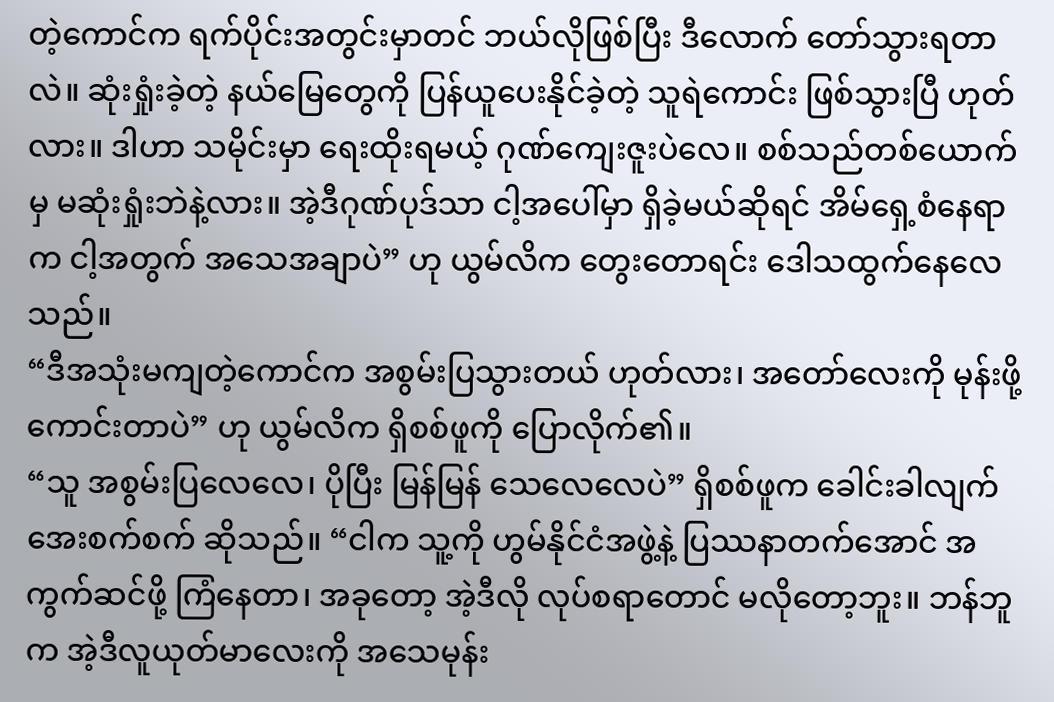တဲ့ကောင်က ရက်ပိုင်းအတွင်းမှာတင် ဘယ်လိုဖြစ်ပြီး ဒီလောက် တော်သွားရတာလဲ။ ဆုံးရှုံးခဲ့တဲ့ နယ်မြေတွေကို ပြန်ယူပေးနိုင်ခဲ့တဲ့ သူရဲကောင်း ဖြစ်သွားပြီ ဟုတ်လား။ ဒါဟာ သမိုင်းမှာ ရေးထိုးရမယ့် ဂုဏ်ကျေးဇူးပဲလေ။ စစ်သည်တစ်ယောက်မှ မဆုံးရှုံးဘဲနဲ့လား။ အဲ့ဒီဂုဏ်ပုဒ်သာ ငါ့အပေါ်မှာ ရှိခဲ့မယ်ဆိုရင် အိမ်ရှေ့စံနေရာက ငါ့အတွက် အသေအချာပဲ” ဟု ယွမ်လိက တွေးတောရင်း ဒေါသထွက်နေလေသည်။
“ဒီအသုံးမကျတဲ့ကောင်က အစွမ်းပြသွားတယ် ဟုတ်လား၊ အတော်လေးကို မုန်းဖို့ကောင်းတာပဲ” ဟု ယွမ်လိက ရှိစစ်ဖူကို ပြောလိုက်၏။
“သူ အစွမ်းပြလေလေ၊ ပိုပြီး မြန်မြန် သေလေလေပဲ” ရှိစစ်ဖူက ခေါင်းခါလျက် အေးစက်စက် ဆိုသည်။ “ငါက သူ့ကို ဟွမ်နိုင်ငံအဖွဲ့နဲ့ ပြဿနာတက်အောင် အကွက်ဆင်ဖို့ ကြံနေတာ၊ အခုတော့ အဲ့ဒီလို လုပ်စရာတောင် မလိုတော့ဘူး။ ဘန်ဘူက အဲ့ဒီလူယုတ်မာလေးကို အသေမုန်း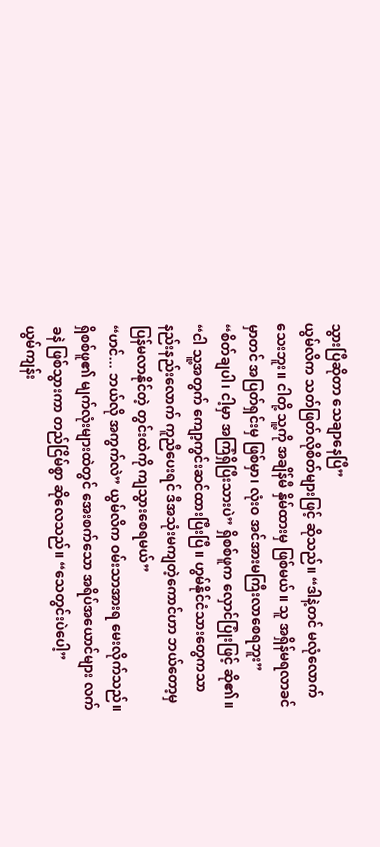သွားပြီဆိုတာ သေချာနေပြီ”
ယွမ်လိက သတ်ဖြတ်လိုစိတ်များဖြင့် ဆိုသည်။ “ဒါနဲ့တင် မလုံလောက်သေးဘူး။ ငါတို့ သူ့ကို အချိန်မီ နှိမ်ထားမှ ဖြစ်မယ်။ သူ အရှိန်မရလာခင်မှာတင် အပြတ်ရှင်းမှ ဖြစ်မှာ၊ လုံးဝ အင်အားမကြီးလာစေရဘူး”
“စိတ်ချပါ၊ ငါ့မှာ အကြံရှိပြီးသားပဲ” ရှိစစ်ဖူက လှောင်ပြုံးဖြင့် ဆို၏။ “ငါ သူ့အတွက် ကျော့ကွင်းဆင်ထားပြီးပြီ။ ဟွမ်နိုင်ငံသားတွေကသာ နည်းနည်းလောက် ကူညီပေးရင် ဒီအသုံးမကျတဲ့ကောင်ဟာ ဘယ်တော့မှ ပြန်မလာနိုင်တဲ့ တွင်းထဲကို ကျသွားစေရမယ်”
“ဟင်... ဘယ်လို အကွက်လဲ” ယွမ်လိက ဝမ်းသာအားရ မေးလိုက်သည်။
ရှိစစ်ဖူ၏ မျက်လုံးများထဲတွင် အေးစက်သော အရိပ်အယောင်များ လက်ခနဲ ဖြစ်သွားကာ တည်ငြိမ်စွာ ဆိုလေသည်။ “သေတွင်းပဲပေါ့”
ယွမ်ကျန်း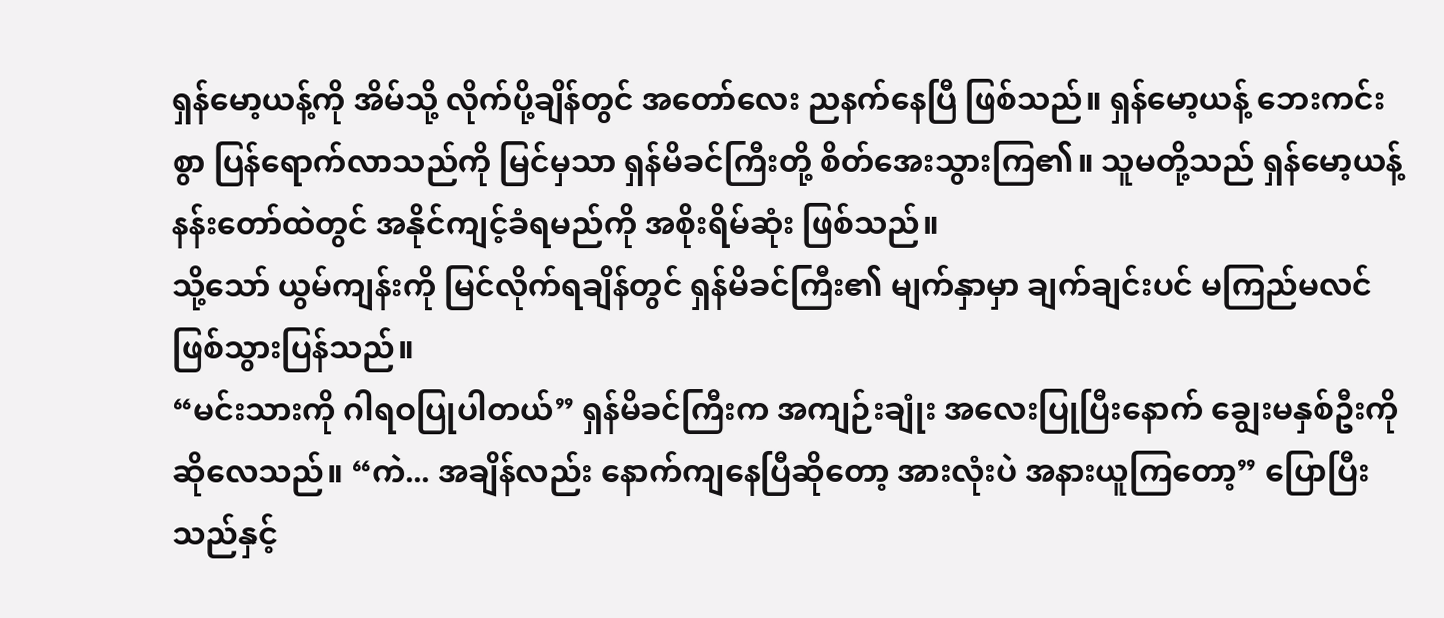ရှန်မော့ယန့်ကို အိမ်သို့ လိုက်ပို့ချိန်တွင် အတော်လေး ညနက်နေပြီ ဖြစ်သည်။ ရှန်မော့ယန့် ဘေးကင်းစွာ ပြန်ရောက်လာသည်ကို မြင်မှသာ ရှန်မိခင်ကြီးတို့ စိတ်အေးသွားကြ၏။ သူမတို့သည် ရှန်မော့ယန့် နန်းတော်ထဲတွင် အနိုင်ကျင့်ခံရမည်ကို အစိုးရိမ်ဆုံး ဖြစ်သည်။
သို့သော် ယွမ်ကျန်းကို မြင်လိုက်ရချိန်တွင် ရှန်မိခင်ကြီး၏ မျက်နှာမှာ ချက်ချင်းပင် မကြည်မလင် ဖြစ်သွားပြန်သည်။
“မင်းသားကို ဂါရဝပြုပါတယ်” ရှန်မိခင်ကြီးက အကျဉ်းချုံး အလေးပြုပြီးနောက် ချွေးမနှစ်ဦးကို ဆိုလေသည်။ “ကဲ... အချိန်လည်း နောက်ကျနေပြီဆိုတော့ အားလုံးပဲ အနားယူကြတော့” ပြောပြီးသည်နှင့်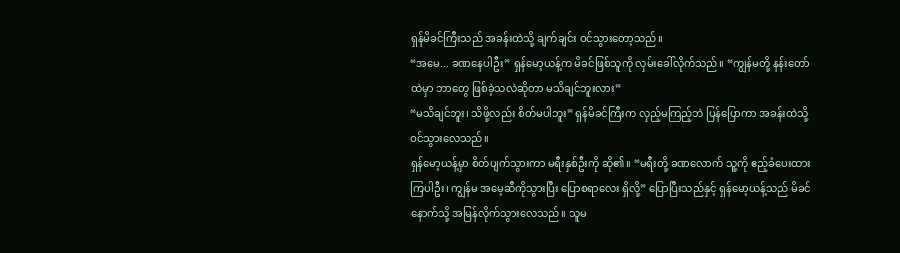ရှန်မိခင်ကြီးသည် အခန်းထဲသို့ ချက်ချင်း ဝင်သွားတော့သည်။
“အမေ... ခဏနေပါဦး” ရှန်မော့ယန့်က မိခင်ဖြစ်သူကို လှမ်းခေါ်လိုက်သည်။ “ကျွန်မတို့ နန်းတော်ထဲမှာ ဘာတွေ ဖြစ်ခဲ့သလဲဆိုတာ မသိချင်ဘူးလား”
“မသိချင်ဘူး၊ သိဖို့လည်း စိတ်မပါဘူး” ရှန်မိခင်ကြီးက လှည့်မကြည့်ဘဲ ပြန်ပြောကာ အခန်းထဲသို့ ဝင်သွားလေသည်။
ရှန်မော့ယန့်မှာ စိတ်ပျက်သွားကာ မရီးနှစ်ဦးကို ဆို၏။ “မရီးတို့ ခဏလောက် သူ့ကို ဧည့်ခံပေးထားကြပါဦး၊ ကျွန်မ အမေ့ဆီကိုသွားပြီး ပြောစရာလေး ရှိလို့” ပြောပြီးသည်နှင့် ရှန်မော့ယန့်သည် မိခင်နောက်သို့ အမြန်လိုက်သွားလေသည်။ သူမ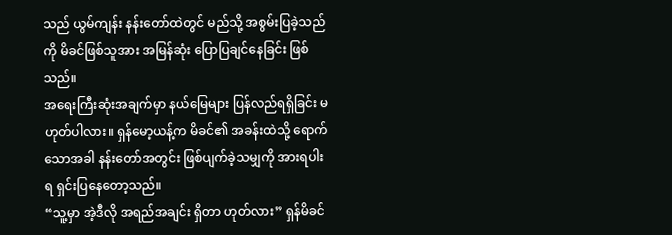သည် ယွမ်ကျန်း နန်းတော်ထဲတွင် မည်သို့ အစွမ်းပြခဲ့သည်ကို မိခင်ဖြစ်သူအား အမြန်ဆုံး ပြောပြချင်နေခြင်း ဖြစ်သည်။
အရေးကြီးဆုံးအချက်မှာ နယ်မြေများ ပြန်လည်ရရှိခြင်း မဟုတ်ပါလား။ ရှန်မော့ယန့်က မိခင်၏ အခန်းထဲသို့ ရောက်သောအခါ နန်းတော်အတွင်း ဖြစ်ပျက်ခဲ့သမျှကို အားရပါးရ ရှင်းပြနေတော့သည်။
“သူ့မှာ အဲ့ဒီလို အရည်အချင်း ရှိတာ ဟုတ်လား” ရှန်မိခင်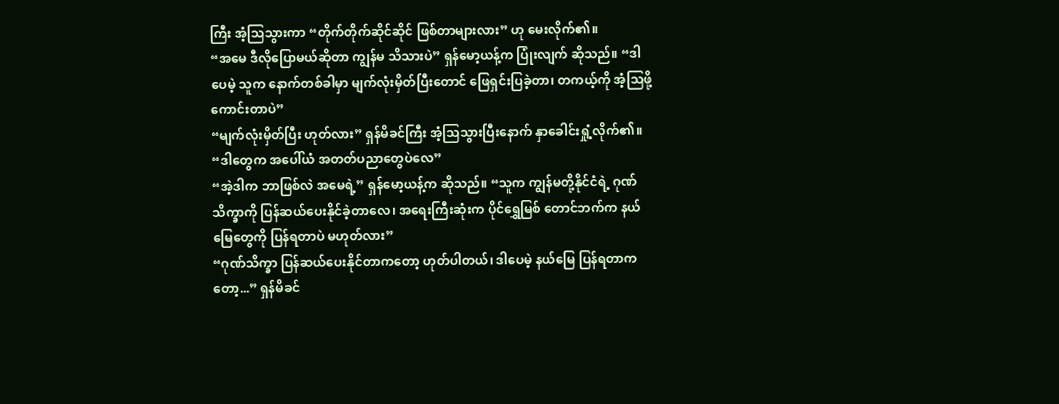ကြီး အံ့သြသွားကာ “တိုက်တိုက်ဆိုင်ဆိုင် ဖြစ်တာများလား” ဟု မေးလိုက်၏။
“အမေ ဒီလိုပြောမယ်ဆိုတာ ကျွန်မ သိသားပဲ” ရှန်မော့ယန့်က ပြုံးလျက် ဆိုသည်။ “ဒါပေမဲ့ သူက နောက်တစ်ခါမှာ မျက်လုံးမှိတ်ပြီးတောင် ဖြေရှင်းပြခဲ့တာ၊ တကယ့်ကို အံ့သြဖို့ ကောင်းတာပဲ”
“မျက်လုံးမှိတ်ပြီး ဟုတ်လား” ရှန်မိခင်ကြီး အံ့သြသွားပြီးနောက် နှာခေါင်းရှုံ့လိုက်၏။ “ဒါတွေက အပေါ်ယံ အတတ်ပညာတွေပဲလေ”
“အဲ့ဒါက ဘာဖြစ်လဲ အမေရဲ့” ရှန်မော့ယန့်က ဆိုသည်။ “သူက ကျွန်မတို့နိုင်ငံရဲ့ ဂုဏ်သိက္ခာကို ပြန်ဆယ်ပေးနိုင်ခဲ့တာလေ၊ အရေးကြီးဆုံးက ပိုင်ရွှေမြစ် တောင်ဘက်က နယ်မြေတွေကို ပြန်ရတာပဲ မဟုတ်လား”
“ဂုဏ်သိက္ခာ ပြန်ဆယ်ပေးနိုင်တာကတော့ ဟုတ်ပါတယ်၊ ဒါပေမဲ့ နယ်မြေ ပြန်ရတာကတော့...” ရှန်မိခင်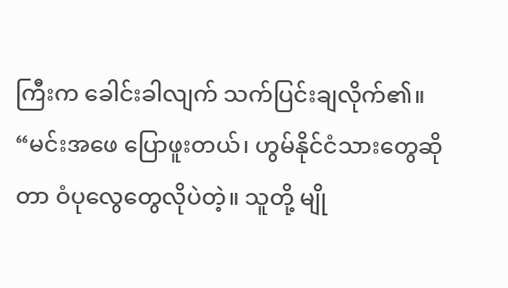ကြီးက ခေါင်းခါလျက် သက်ပြင်းချလိုက်၏။ “မင်းအဖေ ပြောဖူးတယ်၊ ဟွမ်နိုင်ငံသားတွေဆိုတာ ဝံပုလွေတွေလိုပဲတဲ့။ သူတို့ မျို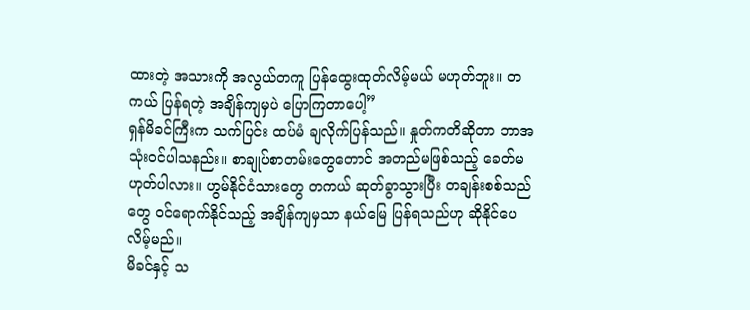ထားတဲ့ အသားကို အလွယ်တကူ ပြန်ထွေးထုတ်လိမ့်မယ် မဟုတ်ဘူး။ တကယ် ပြန်ရတဲ့ အချိန်ကျမှပဲ ပြောကြတာပေါ့”
ရှန်မိခင်ကြီးက သက်ပြင်း ထပ်မံ ချလိုက်ပြန်သည်။ နှုတ်ကတိဆိုတာ ဘာအသုံးဝင်ပါသနည်း။ စာချုပ်စာတမ်းတွေတောင် အတည်မဖြစ်သည့် ခေတ်မဟုတ်ပါလား။ ဟွမ်နိုင်ငံသားတွေ တကယ် ဆုတ်ခွာသွားပြီး တချန်းစစ်သည်တွေ ဝင်ရောက်နိုင်သည့် အချိန်ကျမှသာ နယ်မြေ ပြန်ရသည်ဟု ဆိုနိုင်ပေလိမ့်မည်။
မိခင်နှင့် သ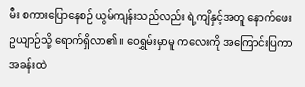မီး စကားပြောနေစဉ် ယွမ်ကျန်းသည်လည်း ရဲ့ကျိနှင့်အတူ နောက်ဖေးဥယျာဉ်သို့ ရောက်ရှိလာ၏။ ဝေရွှမ်းမှာမူ ကလေးကို အကြောင်းပြကာ အခန်းထဲ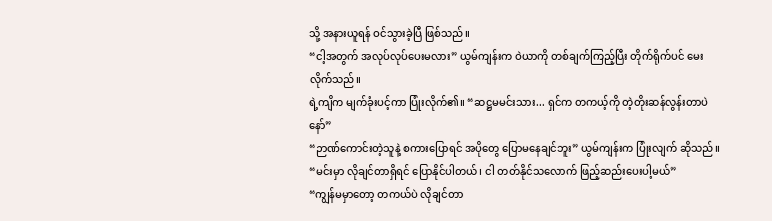သို့ အနားယူရန် ဝင်သွားခဲ့ပြီ ဖြစ်သည်။
“ငါ့အတွက် အလုပ်လုပ်ပေးမလား” ယွမ်ကျန်းက ဝဲယာကို တစ်ချက်ကြည့်ပြီး တိုက်ရိုက်ပင် မေးလိုက်သည်။
ရဲ့ကျိက မျက်ခုံးပင့်ကာ ပြုံးလိုက်၏။ “ဆဋ္ဌမမင်းသား... ရှင်က တကယ့်ကို တဲ့တိုးဆန်လွန်းတာပဲနော်”
“ဉာဏ်ကောင်းတဲ့သူနဲ့ စကားပြောရင် အပိုတွေ ပြောမနေချင်ဘူး” ယွမ်ကျန်းက ပြုံးလျက် ဆိုသည်။ “မင်းမှာ လိုချင်တာရှိရင် ပြောနိုင်ပါတယ်၊ ငါ တတ်နိုင်သလောက် ဖြည့်ဆည်းပေးပါ့မယ်”
“ကျွန်မမှာတော့ တကယ်ပဲ လိုချင်တာ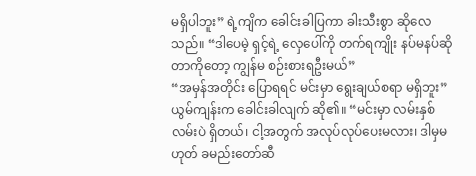မရှိပါဘူး” ရဲ့ကျိက ခေါင်းခါပြကာ ခါးသီးစွာ ဆိုလေသည်။ “ဒါပေမဲ့ ရှင့်ရဲ့ လှေပေါ်ကို တက်ရကျိုး နပ်မနပ်ဆိုတာကိုတော့ ကျွန်မ စဉ်းစားရဦးမယ်”
“အမှန်အတိုင်း ပြောရရင် မင်းမှာ ရွေးချယ်စရာ မရှိဘူး” ယွမ်ကျန်းက ခေါင်းခါလျက် ဆို၏။ “မင်းမှာ လမ်းနှစ်လမ်းပဲ ရှိတယ်၊ ငါ့အတွက် အလုပ်လုပ်ပေးမလား၊ ဒါမှမဟုတ် ခမည်းတော်ဆီ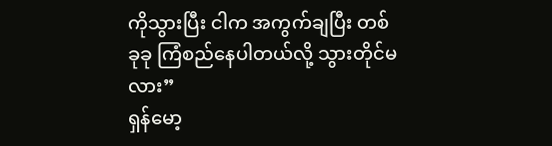ကိုသွားပြီး ငါက အကွက်ချပြီး တစ်ခုခု ကြံစည်နေပါတယ်လို့ သွားတိုင်မလား”
ရှန်မော့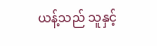ယန့်သည် သူနှင့်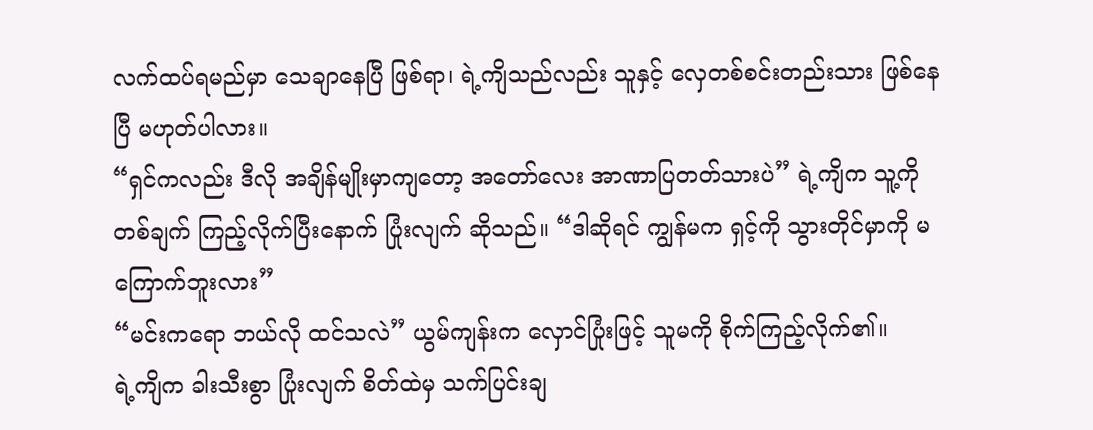လက်ထပ်ရမည်မှာ သေချာနေပြီ ဖြစ်ရာ၊ ရဲ့ကျိသည်လည်း သူနှင့် လှေတစ်စင်းတည်းသား ဖြစ်နေပြီ မဟုတ်ပါလား။
“ရှင်ကလည်း ဒီလို အချိန်မျိုးမှာကျတော့ အတော်လေး အာဏာပြတတ်သားပဲ” ရဲ့ကျိက သူ့ကို တစ်ချက် ကြည့်လိုက်ပြီးနောက် ပြုံးလျက် ဆိုသည်။ “ဒါဆိုရင် ကျွန်မက ရှင့်ကို သွားတိုင်မှာကို မကြောက်ဘူးလား”
“မင်းကရော ဘယ်လို ထင်သလဲ” ယွမ်ကျန်းက လှောင်ပြုံးဖြင့် သူမကို စိုက်ကြည့်လိုက်၏။
ရဲ့ကျိက ခါးသီးစွာ ပြုံးလျက် စိတ်ထဲမှ သက်ပြင်းချ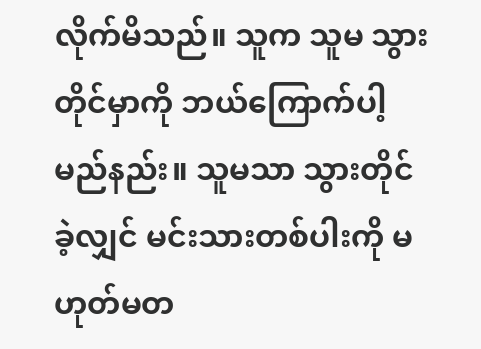လိုက်မိသည်။ သူက သူမ သွားတိုင်မှာကို ဘယ်ကြောက်ပါ့မည်နည်း။ သူမသာ သွားတိုင်ခဲ့လျှင် မင်းသားတစ်ပါးကို မဟုတ်မတ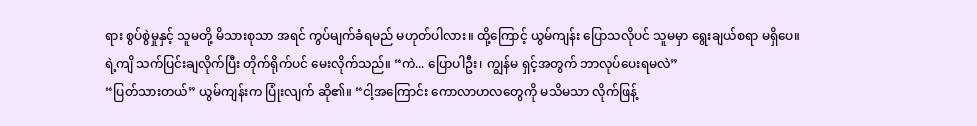ရား စွပ်စွဲမှုနှင့် သူမတို့ မိသားစုသာ အရင် ကွပ်မျက်ခံရမည် မဟုတ်ပါလား။ ထို့ကြောင့် ယွမ်ကျန်း ပြောသလိုပင် သူမမှာ ရွေးချယ်စရာ မရှိပေ။
ရဲ့ကျိ သက်ပြင်းချလိုက်ပြီး တိုက်ရိုက်ပင် မေးလိုက်သည်။ “ကဲ... ပြောပါဦး၊ ကျွန်မ ရှင့်အတွက် ဘာလုပ်ပေးရမလဲ”
“ပြတ်သားတယ်” ယွမ်ကျန်းက ပြုံးလျက် ဆို၏။ “ငါ့အကြောင်း ကောလာဟလတွေကို မသိမသာ လိုက်ဖြန့်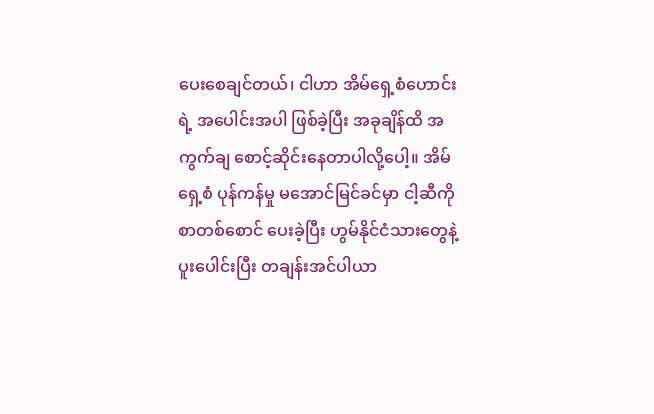ပေးစေချင်တယ်၊ ငါဟာ အိမ်ရှေ့စံဟောင်းရဲ့ အပေါင်းအပါ ဖြစ်ခဲ့ပြီး အခုချိန်ထိ အကွက်ချ စောင့်ဆိုင်းနေတာပါလို့ပေါ့။ အိမ်ရှေ့စံ ပုန်ကန်မှု မအောင်မြင်ခင်မှာ ငါ့ဆီကို စာတစ်စောင် ပေးခဲ့ပြီး ဟွမ်နိုင်ငံသားတွေနဲ့ ပူးပေါင်းပြီး တချန်းအင်ပါယာ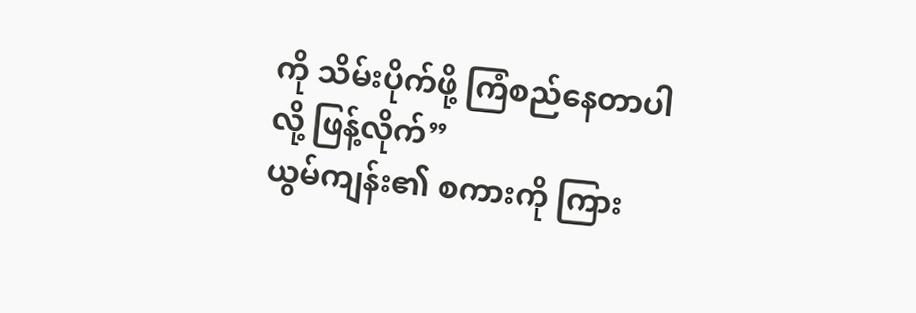ကို သိမ်းပိုက်ဖို့ ကြံစည်နေတာပါလို့ ဖြန့်လိုက်”
ယွမ်ကျန်း၏ စကားကို ကြား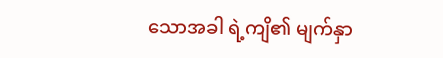သောအခါ ရဲ့ကျိ၏ မျက်နှာ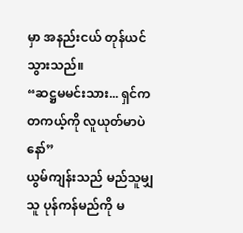မှာ အနည်းငယ် တုန်ယင်သွားသည်။
“ဆဋ္ဌမမင်းသား... ရှင်က တကယ့်ကို လူယုတ်မာပဲနော်”
ယွမ်ကျန်းသည် မည်သူမျှ သူ ပုန်ကန်မည်ကို မ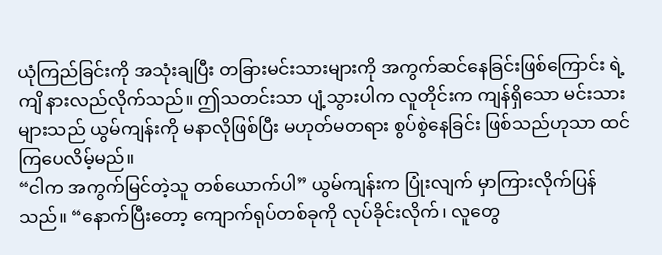ယုံကြည်ခြင်းကို အသုံးချပြီး တခြားမင်းသားများကို အကွက်ဆင်နေခြင်းဖြစ်ကြောင်း ရဲ့ကျိ နားလည်လိုက်သည်။ ဤသတင်းသာ ပျံ့သွားပါက လူတိုင်းက ကျန်ရှိသော မင်းသားများသည် ယွမ်ကျန်းကို မနာလိုဖြစ်ပြီး မဟုတ်မတရား စွပ်စွဲနေခြင်း ဖြစ်သည်ဟုသာ ထင်ကြပေလိမ့်မည်။
“ငါက အကွက်မြင်တဲ့သူ တစ်ယောက်ပါ” ယွမ်ကျန်းက ပြုံးလျက် မှာကြားလိုက်ပြန်သည်။ “နောက်ပြီးတော့ ကျောက်ရုပ်တစ်ခုကို လုပ်ခိုင်းလိုက်၊ လူတွေ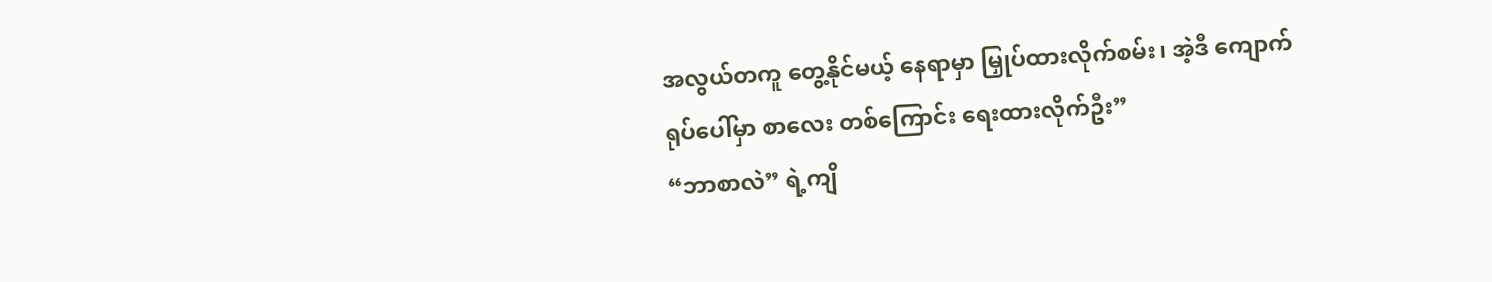အလွယ်တကူ တွေ့နိုင်မယ့် နေရာမှာ မြှုပ်ထားလိုက်စမ်း၊ အဲ့ဒီ ကျောက်ရုပ်ပေါ်မှာ စာလေး တစ်ကြောင်း ရေးထားလိုက်ဦး”
“ဘာစာလဲ” ရဲ့ကျိ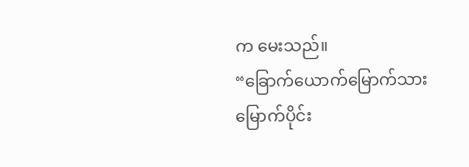က မေးသည်။
“ခြောက်ယောက်မြောက်သား မြောက်ပိုင်း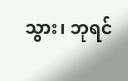သွား၊ ဘုရင်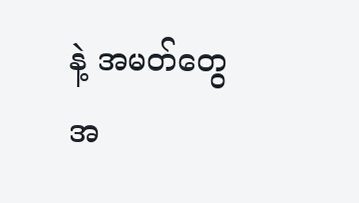နဲ့ အမတ်တွေ အ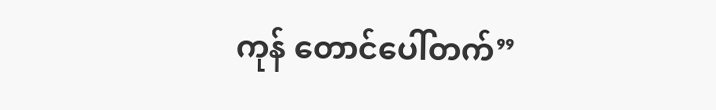ကုန် တောင်ပေါ်တက်”